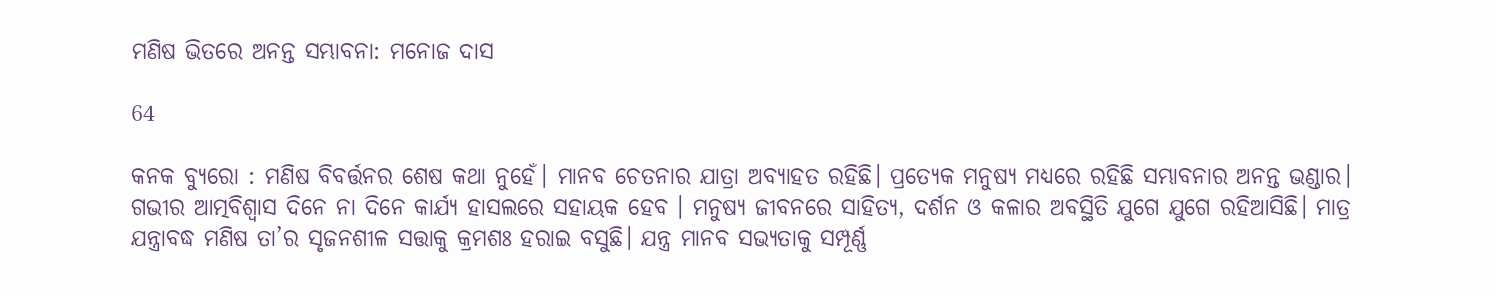ମଣିଷ ଭିତରେ ଅନନ୍ତ ସମ୍ଭାବନା: ମନୋଜ ଦାସ

64

କନକ ବ୍ୟୁରୋ : ମଣିଷ ବିବର୍ତ୍ତନର ଶେଷ କଥା ନୁହେଁ। ମାନବ ଚେତନାର ଯାତ୍ରା ଅବ୍ୟାହତ ରହିଛି। ପ୍ରତ୍ୟେକ ମନୁଷ୍ୟ ମଧ୍ୟରେ ରହିଛି ସମ୍ଭାବନାର ଅନନ୍ତ ଭଣ୍ଡାର। ଗଭୀର ଆତ୍ମବିଶ୍ୱାସ ଦିନେ ନା ଦିନେ କାର୍ଯ୍ୟ ହାସଲରେ ସହାୟକ ହେବ । ମନୁଷ୍ୟ ଜୀବନରେ ସାହିତ୍ୟ, ଦର୍ଶନ ଓ କଳାର ଅବସ୍ଥିତି ଯୁଗେ ଯୁଗେ ରହିଆସିଛି। ମାତ୍ର ଯନ୍ତ୍ରାବଦ୍ଧ ମଣିଷ ତା’ର ସୃଜନଶୀଳ ସତ୍ତାକୁ କ୍ରମଶଃ ହରାଇ ବସୁଛି। ଯନ୍ତ୍ର ମାନବ ସଭ୍ୟତାକୁ ସମ୍ପୂର୍ଣ୍ଣ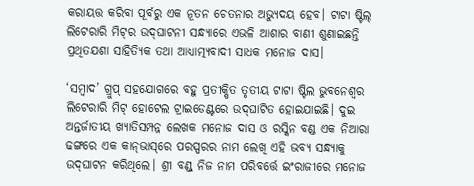କରାୟତ୍ତ କରିବା ପୂର୍ବରୁ ଏକ ନୂତନ ଚେତନାର ଅଭ୍ୟୁଦୟ ହେବ। ଟାଟା ଷ୍ଟିଲ୍‌ ଲିଟେରାରି ମିଟ୍‌ର ଉଦ୍‌ଘାଟନୀ ସନ୍ଧ୍ୟାରେ ଏଭଳି ଆଶାର ବାଣୀ ଶୁଣାଇଛନ୍ତି ପ୍ରଥିତଯଶା ସାହିତ୍ୟିକ ତଥା ଆଧ୍ୟାତ୍ମ୍ୟବାଦୀ ସାଧକ ମନୋଜ ଦାସ।

‘ସମ୍ବାଦ’ ଗ୍ରୁପ୍‌ ସହଯୋଗରେ ବହୁ ପ୍ରତୀକ୍ଷିତ ତୃତୀୟ ଟାଟା ଷ୍ଟିଲ ଭୁବନେଶ୍ୱର ଲିଟେରାରି ମିଟ୍‌ ହୋଟେଲ ଟ୍ରାଇଡେଣ୍ଟରେ ଉଦ୍‌ଘାଟିତ ହୋଇଯାଇଛି। ଦୁଇ ଅନ୍ତର୍ଜାତୀୟ ଖ୍ୟାତିସମ୍ପନ୍ନ ଲେଖକ ମନୋଜ ଦାସ ଓ ରସ୍କିନ ବଣ୍ଡ ଏକ ନିଆରା ଢଙ୍ଗରେ ଏକ କାନ୍‌ଭାସ୍‌ରେ ପରସ୍ପରର ନାମ ଲେଖି ଏହି ଭବ୍ୟ ସନ୍ଧ୍ୟାକୁ ଉଦ୍‌ଘାଟନ କରିଥିଲେ। ଶ୍ରୀ ବଣ୍ଡ୍‌ ନିଜ ନାମ ପରିବର୍ତ୍ତେ ଇଂରାଜୀରେ ମନୋଜ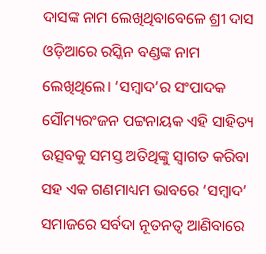ଦାସଙ୍କ ନାମ ଲେଖିଥିବାବେଳେ ଶ୍ରୀ ଦାସ ଓଡ଼ିଆରେ ରସ୍କିନ ବଣ୍ଡଙ୍କ ନାମ ଲେଖିଥିଲେ। ‘ସମ୍ବାଦ’ର ସଂପାଦକ ସୌମ୍ୟରଂଜନ ପଟ୍ଟନାୟକ ଏହି ସାହିତ୍ୟ ଉତ୍ସବକୁ ସମସ୍ତ ଅତିଥିଙ୍କୁ ସ୍ୱାଗତ କରିବା ସହ ଏକ ଗଣମାଧ୍ୟମ ଭାବରେ ‘ସମ୍ବାଦ’ ସମାଜରେ ସର୍ବଦା ନୂତନତ୍ୱ ଆଣିବାରେ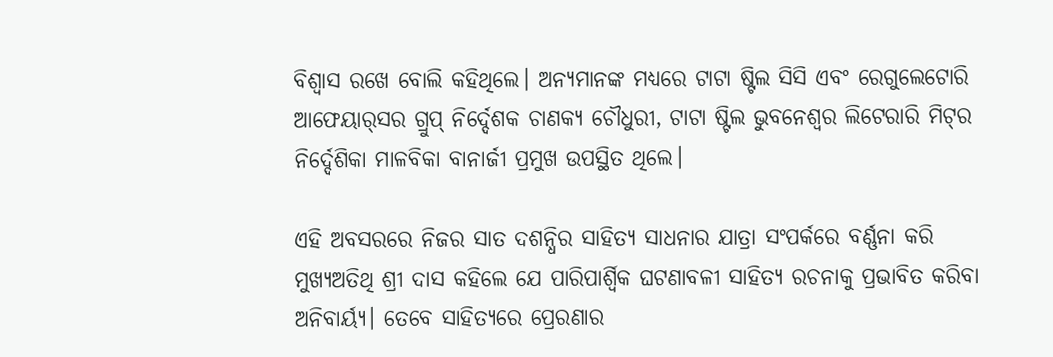ବିଶ୍ୱାସ ରଖେ ବୋଲି କହିଥିଲେ। ଅନ୍ୟମାନଙ୍କ ମଧ୍ୟରେ ଟାଟା ଷ୍ଟିଲ ସିସି ଏବଂ ରେଗୁଲେଟୋରି ଆଫେୟାର୍‌ସର ଗ୍ରୁପ୍‌ ନିର୍ଦ୍ଦେଶକ ଚାଣକ୍ୟ ଚୌଧୁରୀ, ଟାଟା ଷ୍ଟିଲ ଭୁବନେଶ୍ୱର ଲିଟେରାରି ମିଟ୍‌ର ନିର୍ଦ୍ଦେଶିକା ମାଳବିକା ବାନାର୍ଜୀ ପ୍ରମୁଖ ଉପସ୍ଥିତ ଥିଲେ।

ଏହି ଅବସରରେ ନିଜର ସାତ ଦଶନ୍ଧିର ସାହିତ୍ୟ ସାଧନାର ଯାତ୍ରା ସଂପର୍କରେ ବର୍ଣ୍ଣନା କରି ମୁଖ୍ୟଅତିଥି ଶ୍ରୀ ଦାସ କହିଲେ ଯେ ପାରିପାର୍ଶ୍ୱିକ ଘଟଣାବଳୀ ସାହିତ୍ୟ ରଚନାକୁ ପ୍ରଭାବିତ କରିବା ଅନିବାର୍ୟ୍ୟ। ତେବେ ସାହିତ୍ୟରେ ପ୍ରେରଣାର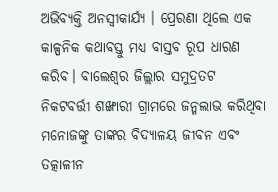ଅଭିବ୍ୟକ୍ତି ଅନସ୍ୱୀକାର୍ଯ୍ୟ । ପ୍ରେରଣା ଥିଲେ ଏକ କାଳ୍ପନିକ କଥାବସ୍ତୁ ମଧ୍ୟ ବାସ୍ତବ ରୂପ ଧାରଣ କରିବ। ବାଲେଶ୍ୱର ଜିଲ୍ଲାର ସମୁଦ୍ରତଟ ନିକଟବର୍ତ୍ତୀ ଶଙ୍ଖାରୀ ଗ୍ରାମରେ ଜନ୍ମଲାଭ କରିଥିବା ମନୋଜଙ୍କୁ ତାଙ୍କର ବିଦ୍ୟାଳୟ ଜୀବନ ଏବଂ ତତ୍କାଳୀନ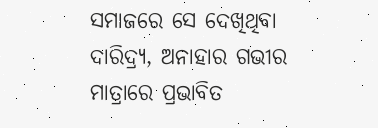ସମାଜରେ ସେ ଦେଖିଥିବା ଦାରିଦ୍ର୍ୟ, ଅନାହାର ଗଭୀର ମାତ୍ରାରେ ପ୍ରଭାବିତ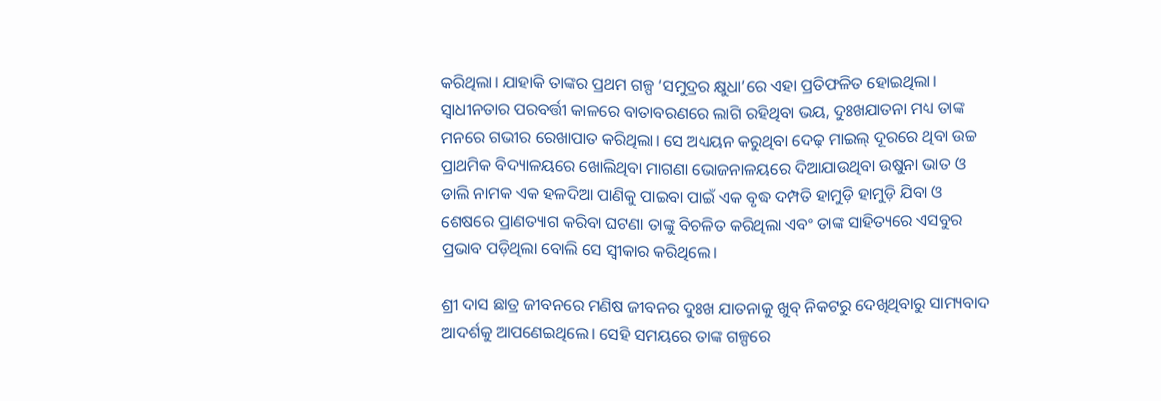କରିଥିଲା। ଯାହାକି ତାଙ୍କର ପ୍ରଥମ ଗଳ୍ପ ‘ସମୁଦ୍ରର କ୍ଷୁଧା’ରେ ଏହା ପ୍ରତିଫଳିତ ହୋଇଥିଲା। ସ୍ୱାଧୀନତାର ପରବର୍ତ୍ତୀ କାଳରେ ବାତାବରଣରେ ଲାଗି ରହିଥିବା ଭୟ, ଦୁଃଖଯାତନା ମଧ୍ୟ ତାଙ୍କ ମନରେ ଗଭୀର ରେଖାପାତ କରିଥିଲା। ସେ ଅଧ୍ୟୟନ କରୁଥିବା ଦେଢ଼ ମାଇଲ୍‌ ଦୂରରେ ଥିବା ଉଚ୍ଚ ପ୍ରାଥମିକ ବିଦ୍ୟାଳୟରେ ଖୋଲିଥିବା ମାଗଣା ଭୋଜନାଳୟରେ ଦିଆଯାଉଥିବା ଉଷୁନା ଭାତ ଓ ଡାଲି ନାମକ ଏକ ହଳଦିଆ ପାଣିକୁ ପାଇବା ପାଇଁ ଏକ ବୃଦ୍ଧ ଦମ୍ପତି ହାମୁଡ଼ି ହାମୁଡ଼ି ଯିବା ଓ ଶେଷରେ ପ୍ରାଣତ୍ୟାଗ କରିବା ଘଟଣା ତାଙ୍କୁ ବିଚଳିତ କରିଥିଲା ଏବଂ ତାଙ୍କ ସାହିତ୍ୟରେ ଏସବୁର ପ୍ରଭାବ ପଡ଼ିଥିଲା ବୋଲି ସେ ସ୍ୱୀକାର କରିଥିଲେ।

ଶ୍ରୀ ଦାସ ଛାତ୍ର ଜୀବନରେ ମଣିଷ ଜୀବନର ଦୁଃଖ ଯାତନାକୁ ଖୁବ୍‌ ନିକଟରୁ ଦେଖିଥିବାରୁ ସାମ୍ୟବାଦ ଆଦର୍ଶକୁ ଆପଣେଇଥିଲେ। ସେହି ସମୟରେ ତାଙ୍କ ଗଳ୍ପରେ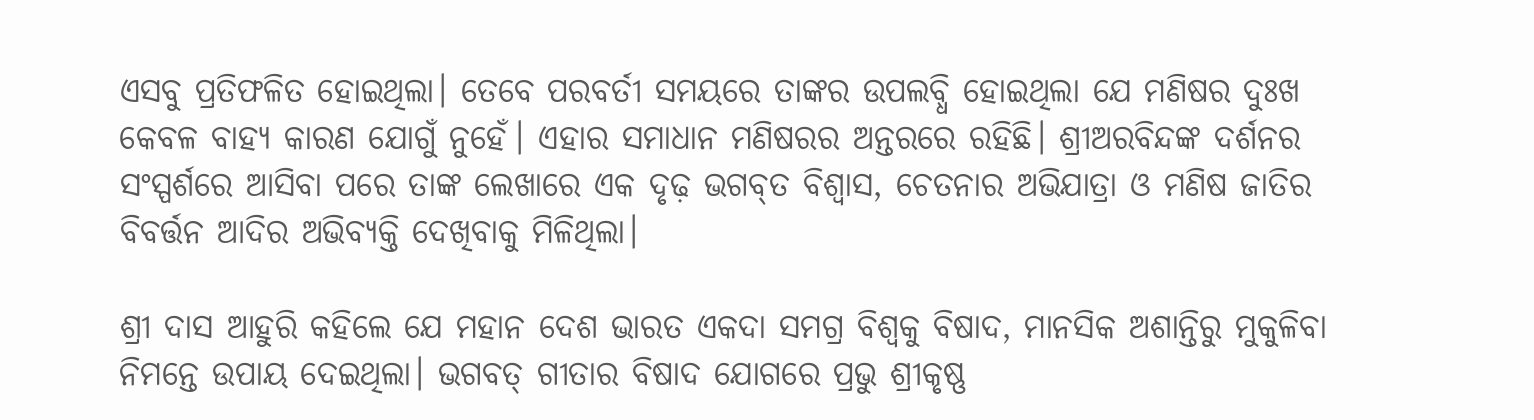ଏସବୁ ପ୍ରତିଫଳିତ ହୋଇଥିଲା। ତେବେ ପରବର୍ତୀ ସମୟରେ ତାଙ୍କର ଉପଲବ୍ଧି ହୋଇଥିଲା ଯେ ମଣିଷର ଦୁଃଖ କେବଳ ବାହ୍ୟ କାରଣ ଯୋଗୁଁ ନୁହେଁ। ଏହାର ସମାଧାନ ମଣିଷରର ଅନ୍ତରରେ ରହିଛି। ଶ୍ରୀଅରବିନ୍ଦଙ୍କ ଦର୍ଶନର ସଂସ୍ପର୍ଶରେ ଆସିବା ପରେ ତାଙ୍କ ଲେଖାରେ ଏକ ଦୃଢ଼ ଭଗବ୍‌ତ ବିଶ୍ୱାସ, ଚେତନାର ଅଭିଯାତ୍ରା ଓ ମଣିଷ ଜାତିର ବିବର୍ତ୍ତନ ଆଦିର ଅଭିବ୍ୟକ୍ତି ଦେଖିବାକୁ ମିଳିଥିଲା।

ଶ୍ରୀ ଦାସ ଆହୁରି କହିଲେ ଯେ ମହାନ ଦେଶ ଭାରତ ଏକଦା ସମଗ୍ର ବିଶ୍ୱକୁ ବିଷାଦ, ମାନସିକ ଅଶାନ୍ତିରୁ ମୁକୁଳିବା ନିମନ୍ତେ ଉପାୟ ଦେଇଥିଲା। ଭଗବତ୍‌ ଗୀତାର ବିଷାଦ ଯୋଗରେ ପ୍ରଭୁ ଶ୍ରୀକୃଷ୍ଣ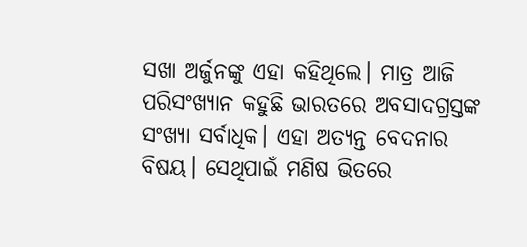ସଖା ଅର୍ଜୁନଙ୍କୁ ଏହା କହିଥିଲେ। ମାତ୍ର ଆଜି ପରିସଂଖ୍ୟାନ କହୁଛି ଭାରତରେ ଅବସାଦଗ୍ରସ୍ତଙ୍କ ସଂଖ୍ୟା ସର୍ବାଧିକ। ଏହା ଅତ୍ୟନ୍ତ ବେଦନାର ବିଷୟ। ସେଥିପାଇଁ ମଣିଷ ଭିତରେ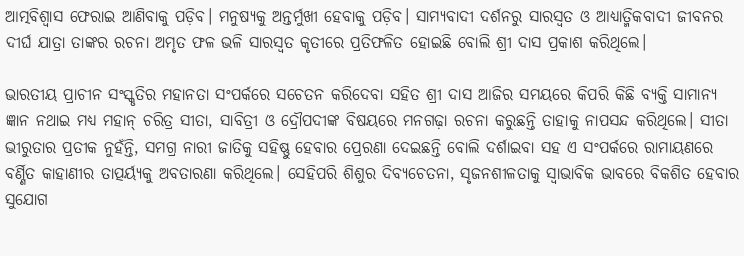ଆତ୍ମବିଶ୍ୱାସ ଫେରାଇ ଆଣିବାକୁ ପଡ଼ିବ। ମନୁଷ୍ୟକୁ ଅନ୍ତର୍ମୁଖୀ ହେବାକୁ ପଡ଼ିବ। ସାମ୍ୟବାଦୀ ଦର୍ଶନରୁ ସାରସ୍ୱତ ଓ ଆଧ୍ୟାତ୍ମିକବାଦୀ ଜୀବନର ଦୀର୍ଘ ଯାତ୍ରା ତାଙ୍କର ରଚନା ଅମୃତ ଫଳ ଭଳି ସାରସ୍ୱତ କୃତୀରେ ପ୍ରତିଫଳିତ ହୋଇଛି ବୋଲି ଶ୍ରୀ ଦାସ ପ୍ରକାଶ କରିଥିଲେ।

ଭାରତୀୟ ପ୍ରାଚୀନ ସଂସ୍କୃତିର ମହାନତା ସଂପର୍କରେ ସଚେତନ କରିଦେବା ସହିତ ଶ୍ରୀ ଦାସ ଆଜିର ସମୟରେ କିପରି କିଛି ବ୍ୟକ୍ତି ସାମାନ୍ୟ ଜ୍ଞାନ ନଥାଇ ମଧ୍ୟ ମହାନ୍‌ ଚରିତ୍ର ସୀତା, ସାବିତ୍ରୀ ଓ ଦ୍ରୌପଦୀଙ୍କ ବିଷୟରେ ମନଗଢ଼ା ରଚନା କରୁଛନ୍ତି ତାହାକୁ ନାପସନ୍ଦ କରିଥିଲେ। ସୀତା ଭୀରୁତାର ପ୍ରତୀକ ନୁହଁନ୍ତି, ସମଗ୍ର ନାରୀ ଜାତିକୁ ସହିଷ୍ଣୁ ହେବାର ପ୍ରେରଣା ଦେଇଛନ୍ତି ବୋଲି ଦର୍ଶାଇବା ସହ ଏ ସଂପର୍କରେ ରାମାୟଣରେ ବର୍ଣ୍ଣିତ କାହାଣୀର ତାତ୍ପର୍ୟ୍ୟକୁ ଅବତାରଣା କରିଥିଲେ। ସେହିପରି ଶିଶୁର ଦିବ୍ୟଚେତନା, ସୃଜନଶୀଳତାକୁ ସ୍ୱାଭାବିକ ଭାବରେ ବିକଶିତ ହେବାର ସୁଯୋଗ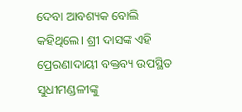ଦେବା ଆବଶ୍ୟକ ବୋଲି କହିଥିଲେ। ଶ୍ରୀ ଦାସଙ୍କ ଏହି ପ୍ରେରଣାଦାୟୀ ବକ୍ତବ୍ୟ ଉପସ୍ଥିତ ସୁଧୀମଣ୍ଡଳୀଙ୍କୁ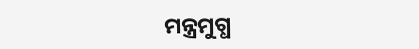ମନ୍ତ୍ରମୁଗ୍ଧ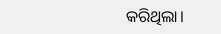କରିଥିଲା।